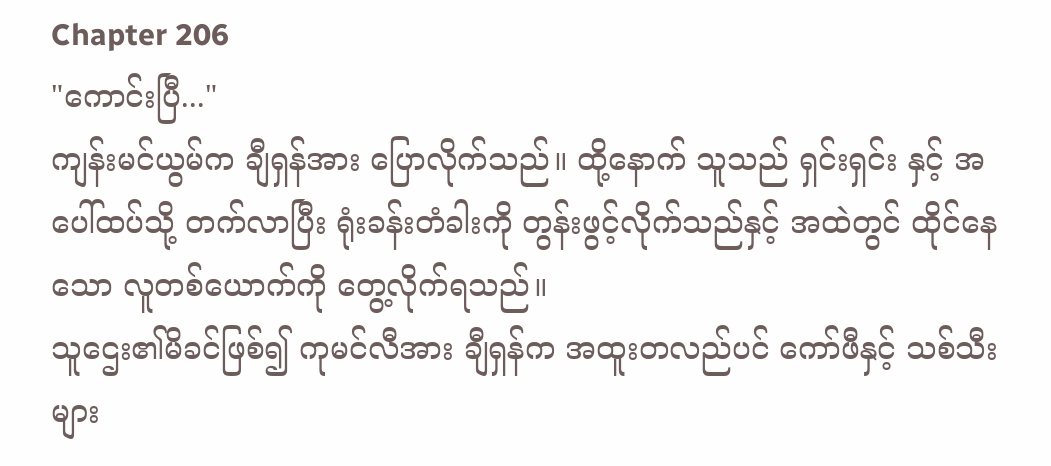Chapter 206
"ကောင်းပြီ..."
ကျန်းမင်ယွမ်က ချီရှန်အား ပြောလိုက်သည်။ ထို့နောက် သူသည် ရှင်းရှင်း နှင့် အပေါ်ထပ်သို့ တက်လာပြီး ရုံးခန်းတံခါးကို တွန်းဖွင့်လိုက်သည်နှင့် အထဲတွင် ထိုင်နေသော လူတစ်ယောက်ကို တွေ့လိုက်ရသည်။
သူဌေး၏မိခင်ဖြစ်၍ ကုမင်လီအား ချီရှန်က အထူးတလည်ပင် ကော်ဖီနှင့် သစ်သီးများ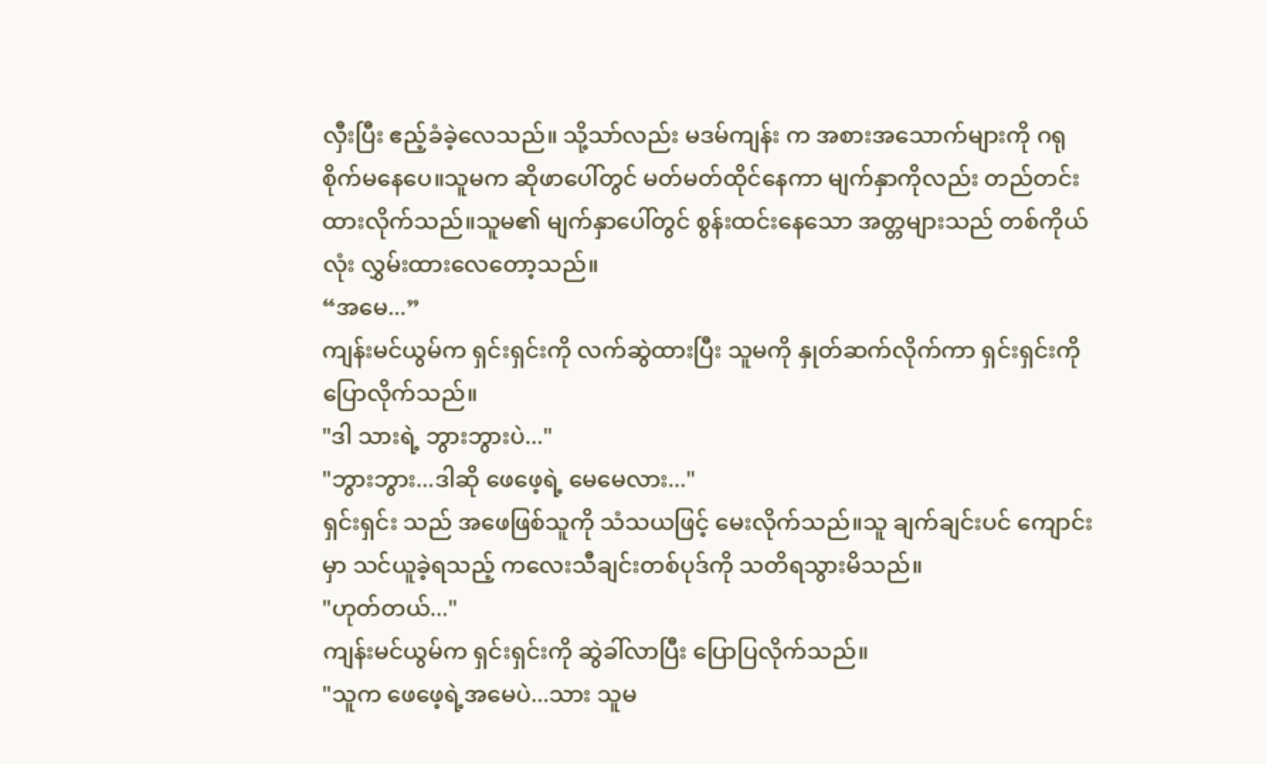လှီးပြီး ဧည့်ခံခဲ့လေသည်။ သို့သာ်လည်း မဒမ်ကျန်း က အစားအသောက်များကို ဂရုစိုက်မနေပေ။သူမက ဆိုဖာပေါ်တွင် မတ်မတ်ထိုင်နေကာ မျက်နှာကိုလည်း တည်တင်းထားလိုက်သည်။သူမ၏ မျက်နှာပေါ်တွင် စွန်းထင်းနေသော အတ္တများသည် တစ်ကိုယ်လုံး လွှမ်းထားလေတော့သည်။
“အမေ...”
ကျန်းမင်ယွမ်က ရှင်းရှင်းကို လက်ဆွဲထားပြီး သူမကို နှုတ်ဆက်လိုက်ကာ ရှင်းရှင်းကို ပြောလိုက်သည်။
"ဒါ သားရဲ့ ဘွားဘွားပဲ..."
"ဘွားဘွား...ဒါဆို ဖေဖေ့ရဲ့ မေမေလား..."
ရှင်းရှင်း သည် အဖေဖြစ်သူကို သံသယဖြင့် မေးလိုက်သည်။သူ ချက်ချင်းပင် ကျောင်းမှာ သင်ယူခဲ့ရသည့် ကလေးသီချင်းတစ်ပုဒ်ကို သတိရသွားမိသည်။
"ဟုတ်တယ်..."
ကျန်းမင်ယွမ်က ရှင်းရှင်းကို ဆွဲခါ်လာပြီး ပြောပြလိုက်သည်။
"သူက ဖေဖေ့ရဲ့အမေပဲ...သား သူမ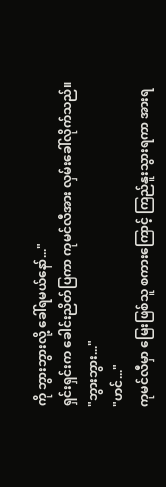ကို ဘွားဘွားလို့ ခေါ်ရမယ်နော်..."
ရှင်းရှင်းက ခေါင်းညိတ်ပြကာ ကုမင်လီအား လှမ်းခေါ်လိုက်သည်။
"ဘွားဘွား..."
"ဟင်..."
ကုမင်လီမှာ မြေးဖြစ်သူ စကားကြောင့် ကြည်နူးသွားရကာ အားရ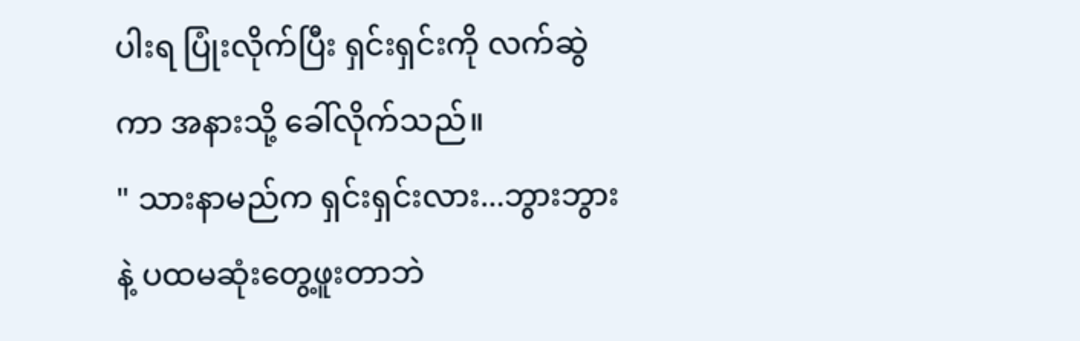ပါးရ ပြုံးလိုက်ပြီး ရှင်းရှင်းကို လက်ဆွဲကာ အနားသို့ ခေါ်လိုက်သည်။
" သားနာမည်က ရှင်းရှင်းလား...ဘွားဘွားနဲ့ ပထမဆုံးတွေ့ဖူးတာဘဲ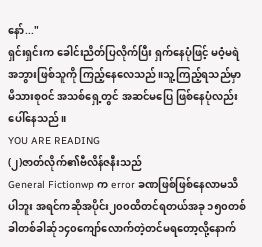နော်..."
ရှင်းရှင်းက ခေါင်းညိတ်ပြလိုက်ပြီး ရှက်နေပုံဖြင့် မဝံ့မရဲ အဘွားဖြစ်သူကို ကြည့်နေလေသည်။သူ့ကြည့်ရသည်မှာ မိသားစုဝင် အသစ်ရှေ့တွင် အဆင်မပြေ ဖြစ်နေပုံလည်း ပေါ်နေသည်။
YOU ARE READING
(၂)ဇာတ်လိုက်၏ဗီလိန်ဇနီးသည်
General Fictionwp က error ခဏဖြစ်ဖြစ်နေလာမသိပါဘူး အရင်ကဆိုအပိုင်း၂၀၀ထိတင်ရတယ်အခု ၁၅၀တစ်ခါတစ်ခါဆ်ု၁၄၀ကျော်လောက်တဲ့တင်မရတော့လို့နောက်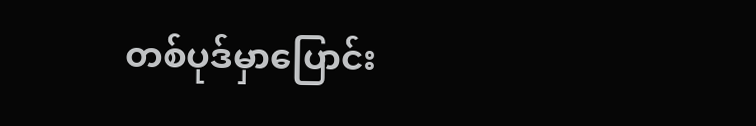တစ်ပုဒ်မှာပြောင်း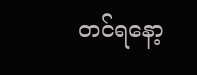တင်ရနော့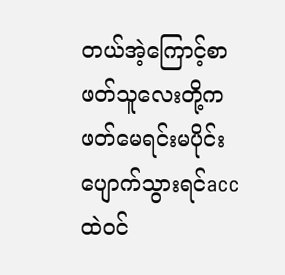တယ်အဲ့ကြောင့်စာဖတ်သူလေးတို့ကဖတ်မေရင်းမပိုင်းပျောက်သွားရင်accထဲ၀င်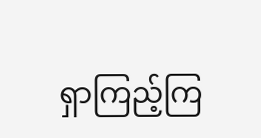ရှာကြည့်ကြ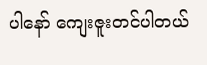ပါနော် ကျေးဇူးတင်ပါတယ်